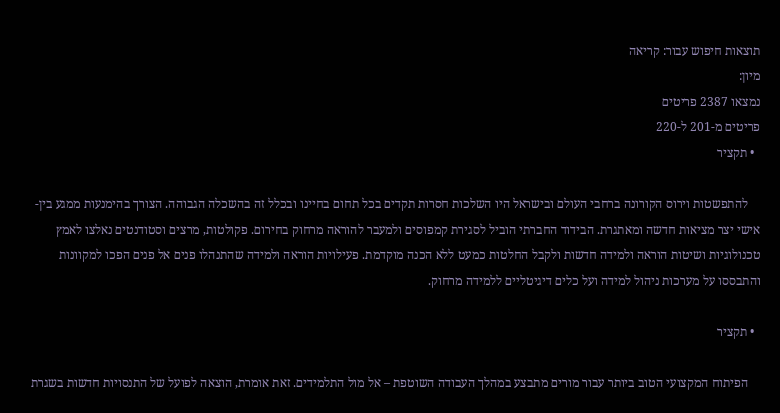תוצאות חיפוש עבור: קריאה
מיון:
נמצאו 2387 פריטים
פריטים מ-201 ל-220
  • תקציר

    להתפשטות וירוס הקורונה ברחבי העולם ובישראל היו השלכות חסרות תקדים בכל תחום בחיינו ובכלל זה בהשכלה הגבוהה. הצורך בהימנעות ממגע בין-אישי יצר מציאות חדשה ומאתגרת. הבידוד החברתי הוביל לסגירת קמפוסים ולמעבר להוראה מרחוק בחירום. פקולטות, מרצים וסטודנטים נאלצו לאמץ טכנולוגיות ושיטות הוראה ולמידה חדשות ולקבל החלטות כמעט ללא הכנה מוקדמת. פעילויות הוראה ולמידה שהתנהלו פנים אל פנים הפכו למקוונות והתבססו על מערכות ניהול למידה ועל כלים דיגיטליים ללמידה מרחוק.

  • תקציר

    הפיתוח המקצועי הטוב ביותר עבור מורים מתבצע במהלך העבודה השוטפת – אל מול התלמידים. זאת אומרת, הוצאה לפועל של התנסויות חדשות בשגרת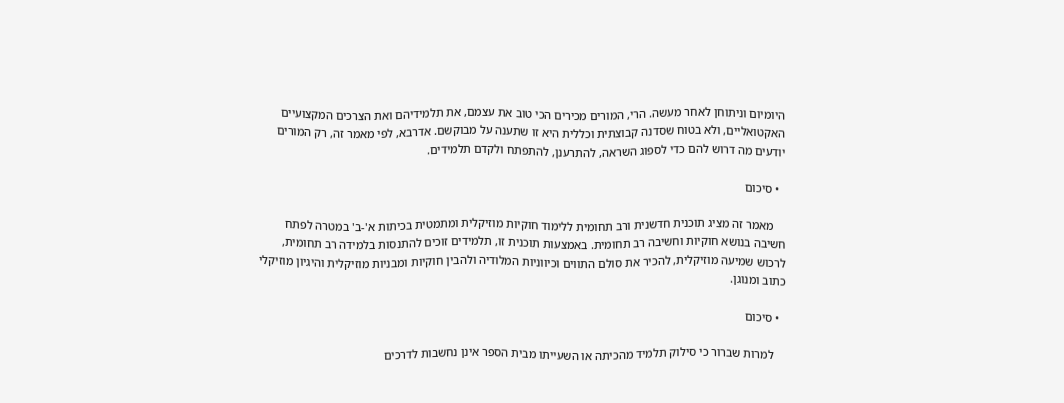היומיום וניתוחן לאחר מעשה. הרי, המורים מכירים הכי טוב את עצמם, את תלמידיהם ואת הצרכים המקצועיים האקטואליים, ולא בטוח שסדנה קבוצתית וכללית היא זו שתענה על מבוקשם. אדרבא, לפי מאמר זה, רק המורים יודעים מה דרוש להם כדי לספוג השראה, להתרענן, להתפתח ולקדם תלמידים.

  • סיכום

    מאמר זה מציג תוכנית חדשנית ורב תחומית ללימוד חוקיות מוזיקלית ומתמטית בכיתות א'-ב' במטרה לפתח חשיבה בנושא חוקיות וחשיבה רב תחומית. באמצעות תוכנית זו, תלמידים זוכים להתנסות בלמידה רב תחומית, לרכוש שמיעה מוזיקלית, להכיר את סולם התווים וכיווניות המלודיה ולהבין חוקיות ומבניות מוזיקלית והיגיון מוזיקלי כתוב ומנוגן.

  • סיכום

    למרות שברור כי סילוק תלמיד מהכיתה או השעייתו מבית הספר אינן נחשבות לדרכים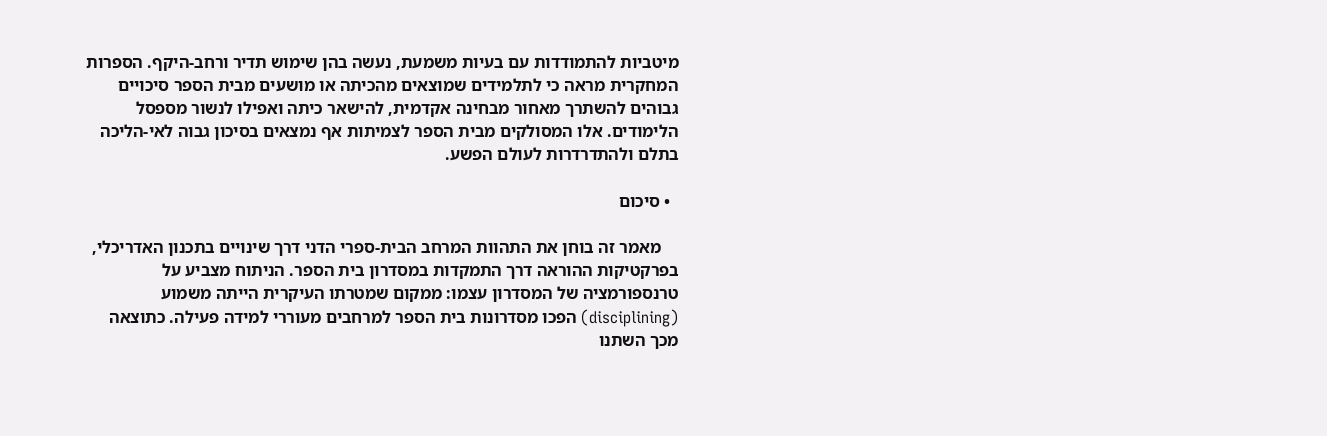מיטביות להתמודדות עם בעיות משמעת, נעשה בהן שימוש תדיר ורחב-היקף. הספרות המחקרית מראה כי לתלמידים שמוצאים מהכיתה או מושעים מבית הספר סיכויים גבוהים להשתרך מאחור מבחינה אקדמית, להישאר כיתה ואפילו לנשור מספסל הלימודים. אלו המסולקים מבית הספר לצמיתות אף נמצאים בסיכון גבוה לאי-הליכה בתלם ולהתדרדרות לעולם הפשע.

  • סיכום

    מאמר זה בוחן את התהוות המרחב הבית-ספרי הדני דרך שינויים בתכנון האדריכלי, בפרקטיקות ההוראה דרך התמקדות במסדרון בית הספר. הניתוח מצביע על טרנספורמציה של המסדרון עצמו: ממקום שמטרתו העיקרית הייתה משמוע (disciplining) הפכו מסדרונות בית הספר למרחבים מעוררי למידה פעילה. כתוצאה מכך השתנו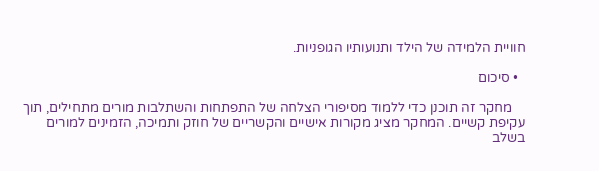חוויית הלמידה של הילד ותנועותיו הגופניות.

  • סיכום

    מחקר זה תוכנן כדי ללמוד מסיפורי הצלחה של התפתחות והשתלבות מורים מתחילים, תוך עקיפת קשיים. המחקר מציג מקורות אישיים והקשריים של חוזק ותמיכה, הזמינים למורים בשלב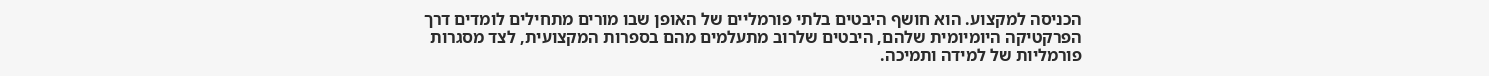הכניסה למקצוע. הוא חושף היבטים בלתי פורמליים של האופן שבו מורים מתחילים לומדים דרך הפרקטיקה היומיומית שלהם, היבטים שלרוב מתעלמים מהם בספרות המקצועית, לצד מסגרות פורמליות של למידה ותמיכה.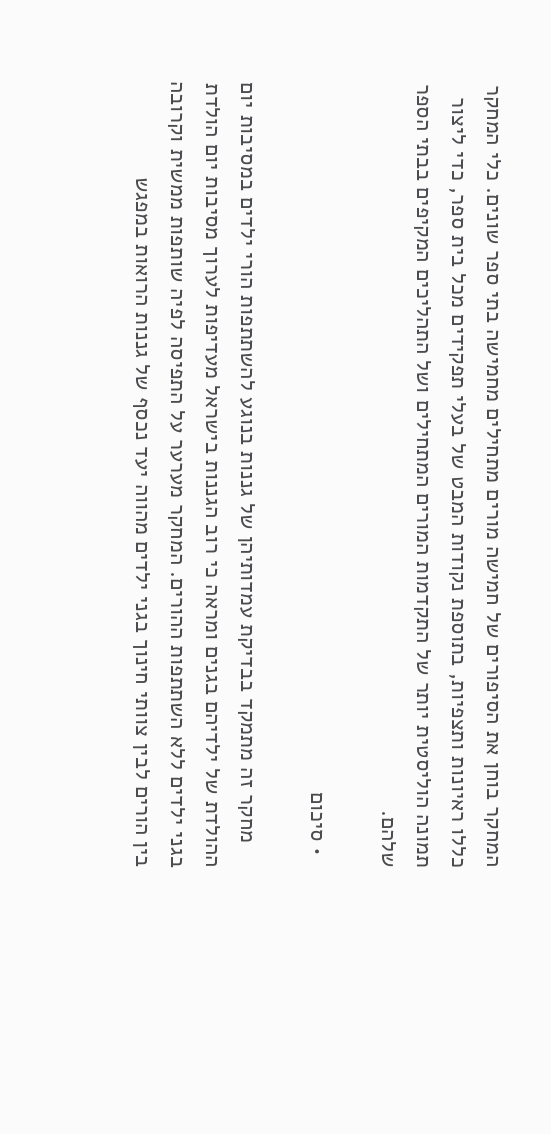המחקר בוחן את הסיפורים של חמישה מורים מתחילים מחמישה בתי ספר שונים. כלי המחקר כללו ראיונות ותצפיות, בתוספת נקודות המבט של בעלי תפקידים מכל בית ספר, כדי ליצור תמונה הוליסטית יותר של התקדמות המורים המתחילים ושל התהליכים המקיפים בבתי הספר שלהם.

  • סיכום

    מחקר זה מתמקד בבדיקת עמדותיהן של גננות בנוגע להשתתפות הורי ילדים במסיבות יום ההולדת של ילדיהם בגנים ומראה כי רוב הגננות בישראל מעדיפות לערוך מסיבות יום הולדת בגני ילדים ללא השתתפות ההורים. המחקר מערער על התפיסה לפיה שותפות ממשית וקרובה בין הורים לבין צוותי חינוך בגני ילדים מהווה יעד נכסף של גננות הרואות במפגש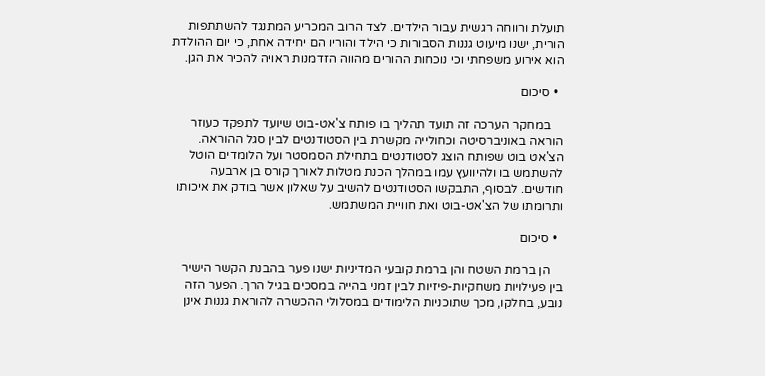תועלת ורווחה רגשית עבור הילדים. לצד הרוב המכריע המתנגד להשתתפות הורית, ישנו מיעוט גננות הסבורות כי הילד והוריו הם יחידה אחת, כי יום ההולדת הוא אירוע משפחתי וכי נוכחות ההורים מהווה הזדמנות ראויה להכיר את הגן.

  • סיכום

    במחקר הערכה זה תועד תהליך בו פותח צ'אט-בוט שיועד לתפקד כעוזר הוראה באוניברסיטה וכחולייה מקשרת בין הסטודנטים לבין סגל ההוראה. הצ'אט בוט שפותח הוצג לסטודנטים בתחילת הסמסטר ועל הלומדים הוטל להשתמש בו ולהיוועץ עמו במהלך הכנת מטלות לאורך קורס בן ארבעה חודשים. לבסוף, התבקשו הסטודנטים להשיב על שאלון אשר בודק את איכותו ותרומתו של הצ'אט-בוט ואת חוויית המשתמש.

  • סיכום

    הן ברמת השטח והן ברמת קובעי המדיניות ישנו פער בהבנת הקשר הישיר בין פעילויות משחקיות-פיזיות לבין זמני בהייה במסכים בגיל הרך. הפער הזה נובע, בחלקו, מכך שתוכניות הלימודים במסלולי ההכשרה להוראת גננות אינן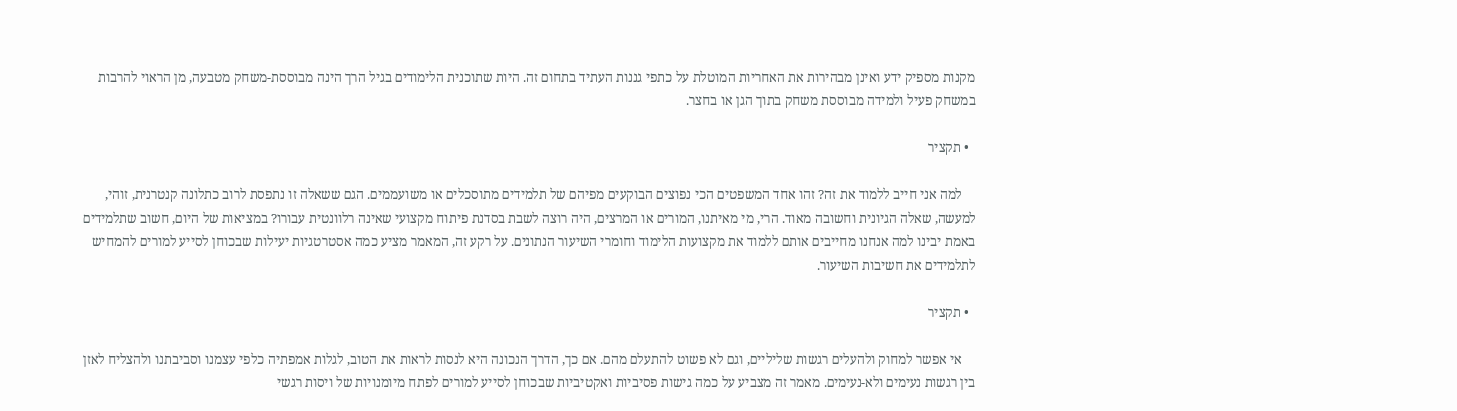מקנות מספיק ידע ואינן מבהירות את האחריות המוטלת על כתפי גננות העתיד בתחום זה. היות שתוכנית הלימודים בגיל הרך הינה מבוססת-משחק מטבעה, מן הראוי להרבות במשחק פעיל ולמידה מבוססת משחק בתוך הגן או בחצר.

  • תקציר

    למה אני חייב ללמוד את זה? זהו אחד המשפטים הכי נפוצים הבוקעים מפיהם של תלמידים מתוסכלים או משועממים. הגם ששאלה זו נתפסת לרוב כתלונה קנטרנית, זוהי, למעשה, שאלה הגיונית וחשובה מאוד. הרי, מי מאיתנו, המורים או המרצים, היה רוצה לשבת בסדנת פיתוח מקצועי שאינה רלוונטית עבורו? במציאות של היום, חשוב שתלמידים באמת יבינו למה אנחנו מחייבים אותם ללמוד את מקצועות הלימוד וחומרי השיעור הנתונים. על רקע זה, המאמר מציע כמה אסטרטגיות יעילות שבכוחן לסייע למורים להמחיש לתלמידים את חשיבות השיעור.

  • תקציר

    אי אפשר למחוק ולהעלים רגשות שליליים, וגם לא פשוט להתעלם מהם. אם כך, הדרך הנכונה היא לנסות לראות את הטוב, לגלות אמפתיה כלפי עצמנו וסביבתנו ולהצליח לאזן בין רגשות נעימים ולא-נעימים. מאמר זה מצביע על כמה גישות פסיביות ואקטיביות שבכוחן לסייע למורים לפתח מיומנויות של ויסות רגשי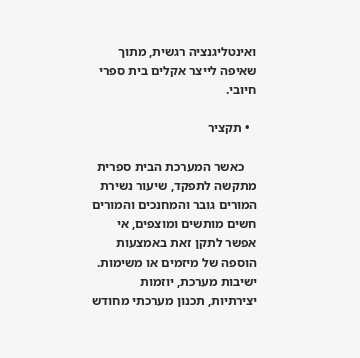ואינטליגנציה רגשית, מתוך שאיפה לייצר אקלים בית ספרי חיובי.

  • תקציר

    כאשר המערכת הבית ספרית מתקשה לתפקד, שיעור נשירת המורים גובר והמחנכים והמורים חשים מותשים ומוצפים, אי אפשר לתקן זאת באמצעות הוספה של מיזמים או משימות. ישיבות מערכת, יוזמות יצירתיות, תכנון מערכתי מחודש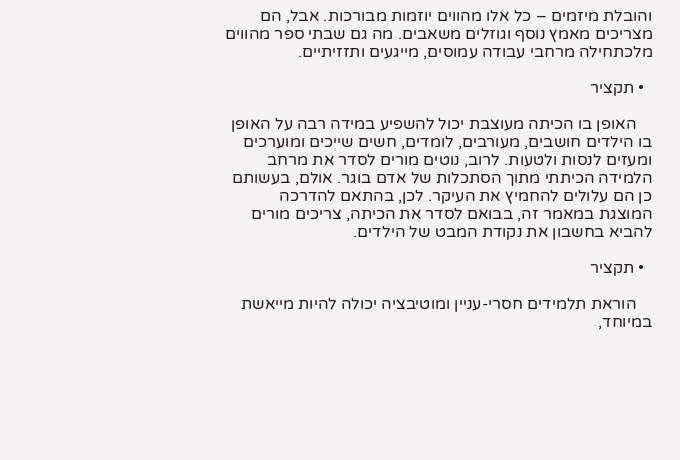והובלת מיזמים – כל אלו מהווים יוזמות מבורכות. אבל, הם מצריכים מאמץ נוסף וגוזלים משאבים. מה גם שבתי ספר מהווים מלכתחילה מרחבי עבודה עמוסים, מייגעים ותזזיתיים.

  • תקציר

    האופן בו הכיתה מעוצבת יכול להשפיע במידה רבה על האופן בו הילדים חושבים, מעורבים, לומדים, חשים שייכים ומוערכים ומעזים לנסות ולטעות. לרוב, נוטים מורים לסדר את מרחב הלמידה הכיתתי מתוך הסתכלות של אדם בוגר. אולם, בעשותם כן הם עלולים להחמיץ את העיקר. לכן, בהתאם להדרכה המוצגת במאמר זה, בבואם לסדר את הכיתה, צריכים מורים להביא בחשבון את נקודת המבט של הילדים.

  • תקציר

    הוראת תלמידים חסרי-עניין ומוטיבציה יכולה להיות מייאשת במיוחד,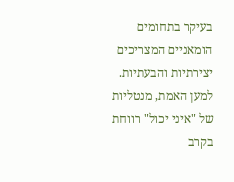בעיקר בתחומים הומאניים המצריכים יצירתיות והבעתיות. למען האמת, מנטליות של "איני יכול" רווחת בקרב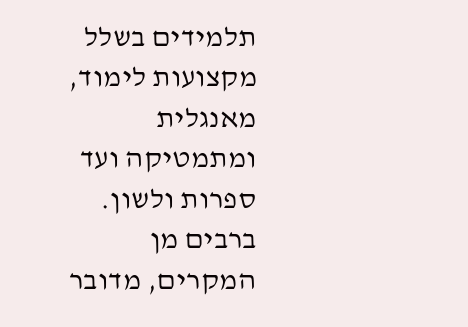תלמידים בשלל מקצועות לימוד, מאנגלית ומתמטיקה ועד ספרות ולשון. ברבים מן המקרים, מדובר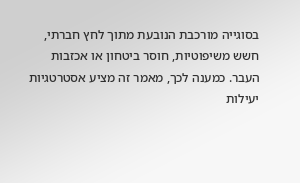בסוגייה מורכבת הנובעת מתוך לחץ חברתי, חשש משיפוטיות, חוסר ביטחון או אכזבות העבר. כמענה לכך, מאמר זה מציע אסטרטגיות יעילות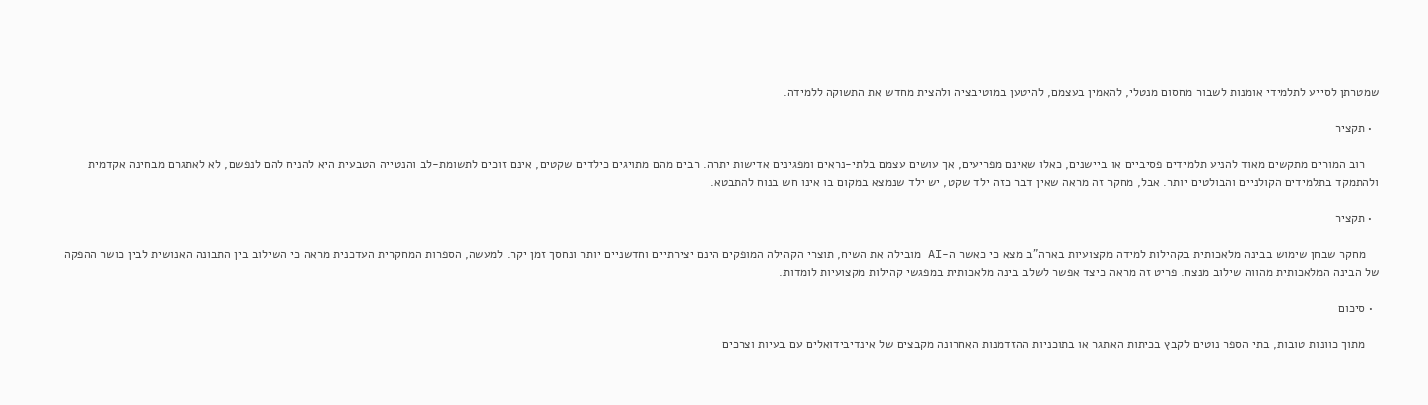שמטרתן לסייע לתלמידי אומנות לשבור מחסום מנטלי, להאמין בעצמם, להיטען במוטיבציה ולהצית מחדש את התשוקה ללמידה.

  • תקציר

    רוב המורים מתקשים מאוד להניע תלמידים פסיביים או ביישנים, כאלו שאינם מפריעים, אך עושים עצמם בלתי-נראים ומפגינים אדישות יתרה. רבים מהם מתויגים כילדים שקטים, אינם זוכים לתשומת-לב והנטייה הטבעית היא להניח להם לנפשם, לא לאתגרם מבחינה אקדמית ולהתמקד בתלמידים הקולניים והבולטים יותר. אבל, מחקר זה מראה שאין דבר כזה ילד שקט, יש ילד שנמצא במקום בו אינו חש בנוח להתבטא.

  • תקציר

    מחקר שבחן שימוש בבינה מלאכותית בקהילות למידה מקצועיות בארה"ב מצא כי כאשר ה-AI מובילה את השיח, תוצרי הקהילה המופקים הינם יצירתיים וחדשניים יותר ונחסך זמן יקר. למעשה, הספרות המחקרית העדכנית מראה כי השילוב בין התבונה האנושית לבין כושר ההפקה של הבינה המלאכותית מהווה שילוב מנצח. פריט זה מראה כיצד אפשר לשלב בינה מלאכותית במפגשי קהילות מקצועיות לומדות.

  • סיכום

    מתוך כוונות טובות, בתי הספר נוטים לקבץ בכיתות האתגר או בתוכניות ההזדמנות האחרונה מקבצים של אינדיבידואלים עם בעיות וצרכים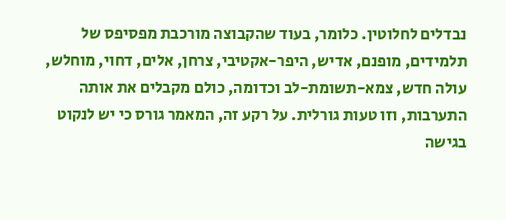נבדלים לחלוטין. כלומר, בעוד שהקבוצה מורכבת מפסיפס של תלמידים, מופנם, אדיש, היפר-אקטיבי, צרחן, אלים, דחוי, מוחלש, עולה חדש, צמא-תשומת-לב וכדומה, כולם מקבלים את אותה התערבות, וזו טעות גורלית. על רקע זה, המאמר גורס כי יש לנקוט בגישה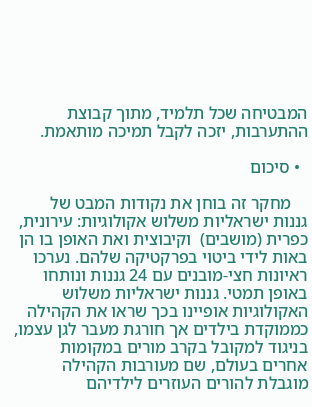המבטיחה שכל תלמיד, מתוך קבוצת ההתערבות, יזכה לקבל תמיכה מותאמת.

  • סיכום

    מחקר זה בוחן את נקודות המבט של גננות ישראליות משלוש אקולוגיות: עירונית, כפרית (מושבים)  וקיבוצית ואת האופן בו הן באות לידי ביטוי בפרקטיקה שלהם. נערכו ראיונות חצי-מובנים עם 24 גננות ונותחו באופן תמטי. גננות ישראליות משלוש האקולוגיות אופיינו בכך שראו את הקהילה כממוקדת בילדים אך חורגת מעבר לגן עצמו, בניגוד למקובל בקרב מורים במקומות אחרים בעולם, שם מעורבות הקהילה מוגבלת להורים העוזרים לילדיהם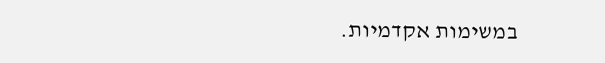במשימות אקדמיות.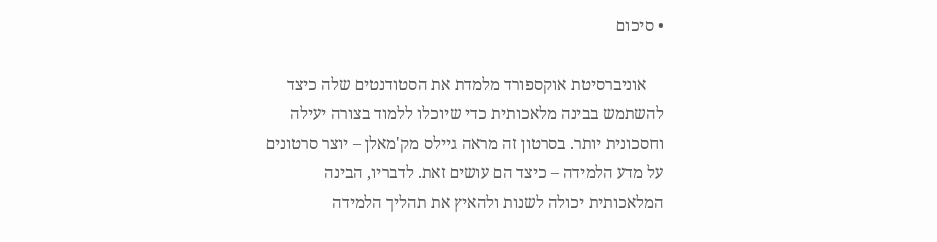• סיכום

    אוניברסיטת אוקספורד מלמדת את הסטודנטים שלה כיצד להשתמש בבינה מלאכותית כדי שיוכלו ללמוד בצורה יעילה וחסכונית יותר. בסרטון זה מראה גיילס מק'מאלן – יוצר סרטונים על מדע הלמידה – כיצד הם עושים זאת. לדבריו, הבינה המלאכותית יכולה לשנות ולהאיץ את תהליך הלמידה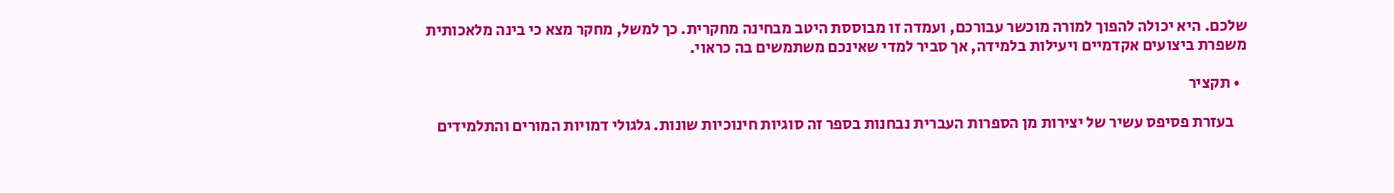שלכם. היא יכולה להפוך למורה מוכשר עבורכם, ועמדה זו מבוססת היטב מבחינה מחקרית. כך למשל, מחקר מצא כי בינה מלאכותית משפרת ביצועים אקדמיים ויעילות בלמידה, אך סביר למדי שאינכם משתמשים בה כראוי.

  • תקציר

    בעזרת פסיפס עשיר של יצירות מן הספרות העברית נבחנות בספר זה סוגיות חינוכיות שונות. גלגולי דמויות המורים והתלמידים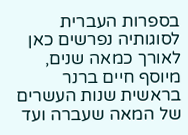בספרות העברית לסוגותיה נפרשים כאן לאורך כמאה שנים, מיוסף חיים ברנר בראשית שנות העשרים של המאה שעברה ועד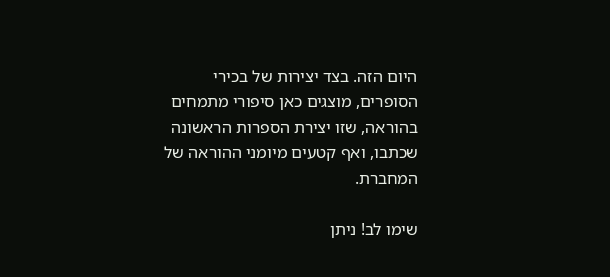היום הזה. בצד יצירות של בכירי הסופרים, מוצגים כאן סיפורי מתמחים בהוראה, שזו יצירת הספרות הראשונה שכתבו, ואף קטעים מיומני ההוראה של המחברת.

שימו לב! ניתן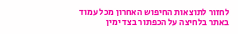לחזור לתוצאות החיפוש האחרון מכל עמוד באתר בלחיצה על הכפתור בצד ימין